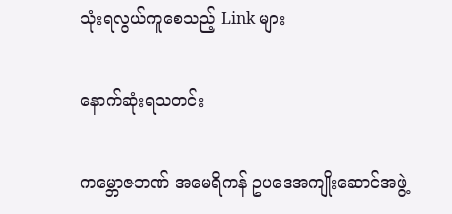သုံးရလွယ်ကူစေသည့် Link များ

နောက်ဆုံးရသတင်း

ကမ္ဘောဇဘဏ် အမေရိကန် ဥပဒေအကျိုးဆောင်အဖွဲ့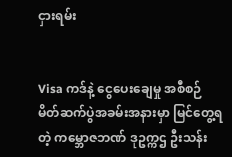ငှားရမ်း


Visa ကဒ်နဲ့ ငွေပေးချေမှု အစီစဉ် မိတ်ဆက်ပွဲအခမ်းအနားမှာ မြင်တွေ့ရတဲ့ ကမ္ဘောဇဘဏ် ဒုဥက္ကဌ ဦးသန်း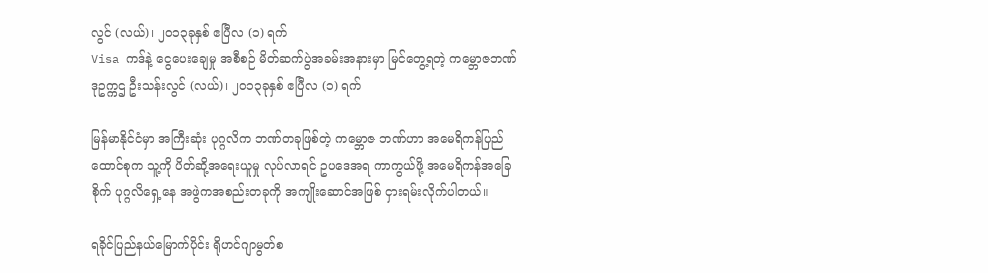လွင် (လယ်)၊ ၂၀၁၃ခုနှစ် ဧပြီလ (၁) ရက်
Visa ကဒ်နဲ့ ငွေပေးချေမှု အစီစဉ် မိတ်ဆက်ပွဲအခမ်းအနားမှာ မြင်တွေ့ရတဲ့ ကမ္ဘောဇဘဏ် ဒုဥက္ကဌ ဦးသန်းလွင် (လယ်)၊ ၂၀၁၃ခုနှစ် ဧပြီလ (၁) ရက်

မြန်မာနိုင်ငံမှာ အကြီးဆုံး ပုဂ္ဂလိက ဘဏ်တခုဖြစ်တဲ့ ကမ္ဘောဇ ဘဏ်ဟာ အမေရိကန်ပြည်ထောင်စုက သူ့ကို ပိတ်ဆို့အရေးယူမှု လုပ်လာရင် ဥပဒေအရ ကာကွယ်ဖို့ အမေရိကန်အခြေစိုက် ပုဂ္ဂလိရှေ့နေ အဖွဲကအစည်းတခုကို အကျိုးဆောင်အဖြစ် ငှားရမ်းလိုက်ပါတယ်။

ရခိုင်ပြည်နယ်မြောက်ပိုင်း ရိုဟင်ဂျာမွတ်စ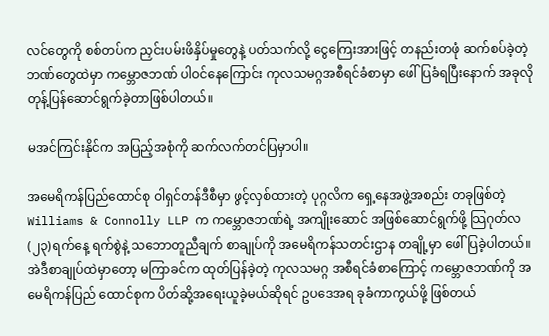လင်တွေကို စစ်တပ်က ညှင်းပမ်းဖိနှိပ်မှုတွေနဲ့ ပတ်သက်လို့ ငွေကြေးအားဖြင့် တနည်းတဖုံ ဆက်စပ်ခဲ့တဲ့ ဘဏ်တွေထဲမှာ ကမ္ဘောဇဘဏ် ပါဝင်နေကြောင်း ကုလသမဂ္ဂအစီရင်ခံစာမှာ ဖေါ်ပြခံရပြီးနောက် အခုလို တုန့်ပြန်ဆောင်ရွက်ခဲ့တာဖြစ်ပါတယ်။

မအင်ကြင်းနိုင်က အပြည့်အစုံကို ဆက်လက်တင်ပြမှာပါ။

အမေရိကန်ပြည်ထောင်စု ဝါရှင်တန်ဒီစီမှာ ဖွင့်လှစ်ထားတဲ့ ပုဂ္ဂလိက ရှေ့နေအဖွဲ့အစည်း တခုဖြစ်တဲ့ Williams & Connolly LLP က ကမ္ဘောဇဘဏ်ရဲ့ အကျိုးဆောင် အဖြစ်ဆောင်ရွက်ဖို့ သြဂုတ်လ (၂၃)ရက်နေ့ ရက်စွဲနဲ့ သဘောတူညီချက် စာချုပ်ကို အမေရိကန်သတင်းဌာန တချို့မှာ ဖေါ်ပြခဲ့ပါတယ်။ အဲဒီစာချုပ်ထဲမှာတော့ မကြာခင်က ထုတ်ပြန်ခဲ့တဲ့ ကုလသမဂ္ဂ အစီရင်ခံစာကြောင့် ကမ္ဘောဇဘဏ်ကို အမေရိကန်ပြည် ထောင်စုက ပိတ်ဆို့အရေးယူခဲ့မယ်ဆိုရင် ဥပဒေအရ ခုခံကာကွယ်ဖို့ ဖြစ်တယ်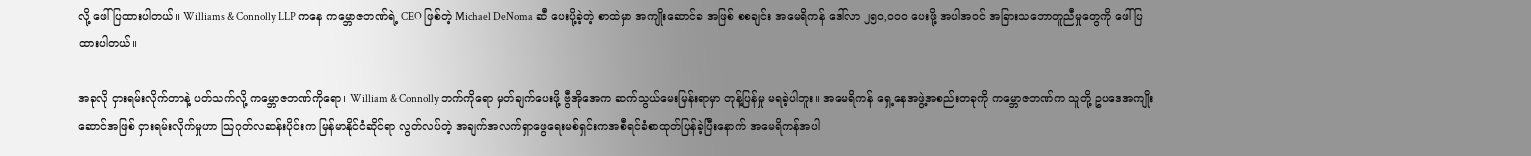လို့ ဖေါ်ပြထားပါတယ်။ Williams & Connolly LLP ကနေ ကမ္ဘောဇဘဏ်ရဲ့ CEO ဖြစ်တဲ့ Michael DeNoma ဆီ ပေးပို့ခဲ့တဲ့ စာထဲမှာ အကျိုးဆောင်ခ အဖြစ် စစချင်း အမေရိကန် ဒေါ်လာ ၂၅၀,၀၀၀ ပေးဖို့ အပါအဝင် အခြားသဘောတူညီမှုတွေကို ဖေါ်ပြထားပါတယ်။

အခုလို ငှားရမ်းလိုက်တာနဲ့ ပတ်သက်လို့ ကမ္ဘောဇဘဏ်ကိုရော၊ William & Connolly ဘက်ကိုရော မှတ်ချက်ပေးဖို့ ဗွီအိုအေက ဆက်သွယ်မေးမြန်းရာမှာ တုန့်ပြန်မှု မရခဲ့ပါဘူး။ အမေရိကန် ရှေ့နေအဖွဲ့အစည်းတခုကို ကမ္ဘောဇဘဏ်က သူတို့ ဥပဒေအကျိုးဆောင်အဖြစ် ငှားရမ်းလိုက်မှုဟာ သြဂုတ်လဆန်းပိုင်းက မြန်မာနိုင်ငံဆိုင်ရာ လွတ်လပ်တဲ့ အချက်အလက်ရှာဖွေရေးမစ်ရှင်းကအစီရင်ခံစာထုတ်ပြန်ခဲ့ပြီးနောက် အမေရိကန်အပါ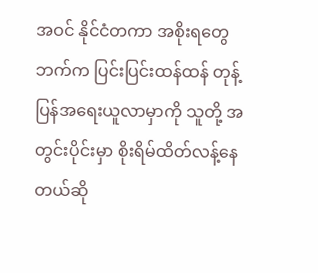အဝင် နိုင်ငံတကာ အစိုးရတွေဘက်က ပြင်းပြင်းထန်ထန် တုန့်ပြန်အရေးယူလာမှာကို သူတို့ အတွင်းပိုင်းမှာ စိုးရိမ်ထိတ်လန့်နေတယ်ဆို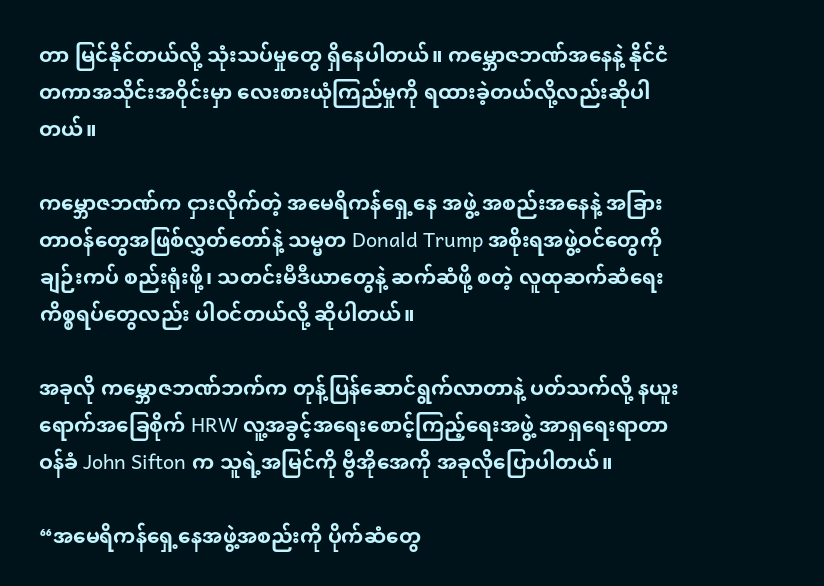တာ မြင်နိုင်တယ်လို့ သုံးသပ်မှုတွေ ရှိနေပါတယ်။ ကမ္ဘောဇဘဏ်အနေနဲ့ နိုင်ငံတကာအသိုင်းအဝိုင်းမှာ လေးစားယုံကြည်မှုကို ရထားခဲ့တယ်လို့လည်းဆိုပါတယ်။

ကမ္ဘောဇဘဏ်က ငှားလိုက်တဲ့ အမေရိကန်ရှေ့နေ အဖွဲ့ အစည်းအနေနဲ့ အခြား တာဝန်တွေအဖြစ်လွှတ်တော်နဲ့ သမ္မတ Donald Trump အစိုးရအဖွဲ့ဝင်တွေကို ချဉ်းကပ် စည်းရုံးဖို့၊ သတင်းမီဒီယာတွေနဲ့ ဆက်ဆံဖို့ စတဲ့ လူထုဆက်ဆံရေး ကိစ္စရပ်တွေလည်း ပါဝင်တယ်လို့ ဆိုပါတယ်။

အခုလို ကမ္ဘောဇဘဏ်ဘက်က တုန့်ပြန်ဆောင်ရွက်လာတာနဲ့ ပတ်သက်လို့ နယူးရောက်အခြေစိုက် HRW လူ့အခွင့်အရေးစောင့်ကြည့်ရေးအဖွဲ့ အာရှရေးရာတာဝန်ခံ John Sifton က သူရဲ့အမြင်ကို ဗွီအိုအေကို အခုလိုပြောပါတယ်။

“အမေရိကန်ရှေ့နေအဖွဲ့အစည်းကို ပိုက်ဆံတွေ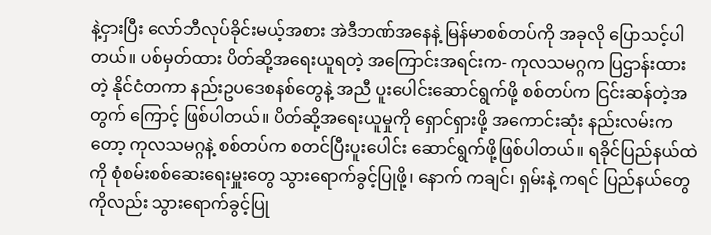နဲ့ငှားပြီး လော်ဘီလုပ်ခိုင်းမယ့်အစား အဲဒီဘဏ်အနေနဲ့ မြန်မာစစ်တပ်ကို အခုလို ပြောသင့်ပါတယ်။ ပစ်မှတ်ထား ပိတ်ဆို့အရေးယူရတဲ့ အကြောင်းအရင်းက- ကုလသမဂ္ဂက ပြဌာန်းထားတဲ့ နိုင်ငံတကာ နည်းဥပဒေစနစ်တွေနဲ့ အညီ ပူးပေါင်းဆောင်ရွက်ဖို့ စစ်တပ်က ငြင်းဆန်တဲ့အတွက် ကြောင့် ဖြစ်ပါတယ်။ ပိတ်ဆို့အရေးယူမှုကို ရှောင်ရှားဖို့ အကောင်းဆုံး နည်းလမ်းကတော့ ကုလသမဂ္ဂနဲ့ စစ်တပ်က စတင်ပြီးပူးပေါင်း ဆောင်ရွက်ဖို့ဖြစ်ပါတယ်။ ရခိုင်ပြည်နယ်ထဲကို စုံစမ်းစစ်ဆေးရေးမှူးတွေ သွားရောက်ခွင့်ပြုဖို့၊ နောက် ကချင်၊ ရှမ်းနဲ့ ကရင် ပြည်နယ်တွေ ကိုလည်း သွားရောက်ခွင့်ပြု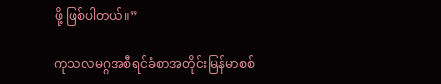ဖို့ ဖြစ်ပါတယ်။”

ကုသလမဂ္ဂအစီရင်ခံစာအတိုင်းမြန်မာစစ်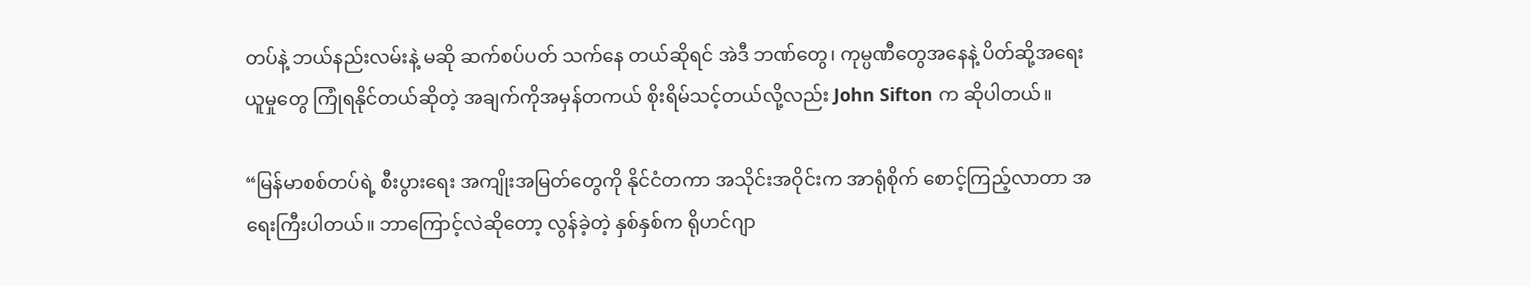တပ်နဲ့ ဘယ်နည်းလမ်းနဲ့ မဆို ဆက်စပ်ပတ် သက်နေ တယ်ဆိုရင် အဲဒီ ဘဏ်တွေ၊ ကုမ္ပဏီတွေအနေနဲ့ ပိတ်ဆို့အရေးယူမှုတွေ ကြုံရနိုင်တယ်ဆိုတဲ့ အချက်ကိုအမှန်တကယ် စိုးရိမ်သင့်တယ်လို့လည်း John Sifton က ဆိုပါတယ်။

“မြန်မာစစ်တပ်ရဲ့ စီးပွားရေး အကျိုးအမြတ်တွေကို နိုင်ငံတကာ အသိုင်းအဝိုင်းက အာရုံစိုက် စောင့်ကြည့်လာတာ အရေးကြီးပါတယ်။ ဘာကြောင့်လဲဆိုတော့ လွန်ခဲ့တဲ့ နှစ်နှစ်က ရိုဟင်ဂျာ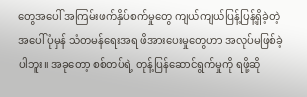တွေအပေါ် အကြမ်းဖက်နှိပ်စက်မှုတွေ ကျယ်ကျယ်ပြန့်ပြန့်ရှိခဲ့တဲ့ အပေါ် ပုံမှန် သံတမန်ရေးအရ ဖိအားပေးမှုတွေဟာ အလုပ်မဖြစ်ခဲ့ပါဘူး။ အခုတော့ စစ်တပ်ရဲ့ တုန့်ပြန်ဆောင်ရွက်မှုကို ရဖို့ဆို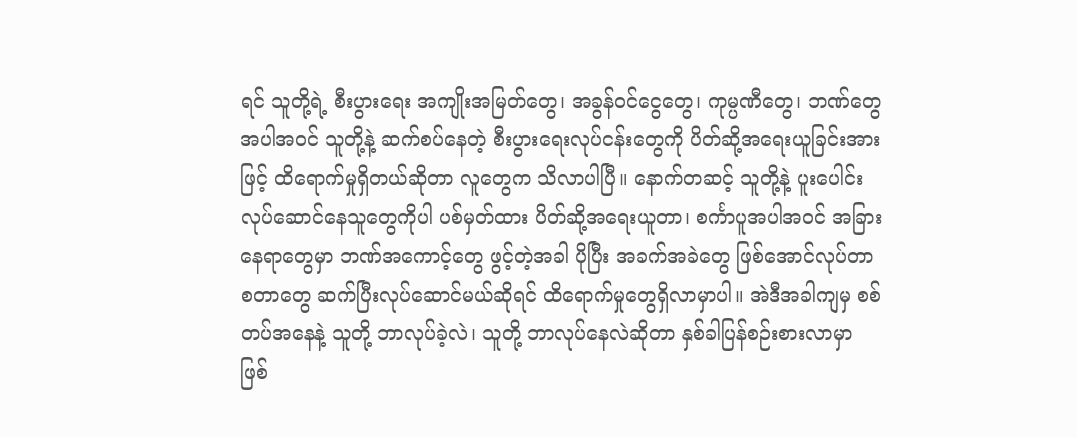ရင် သူတို့ရဲ့ စီးပွားရေး အကျိုးအမြတ်တွေ၊ အခွန်ဝင်ငွေတွေ၊ ကုမ္ပဏီတွေ၊ ဘဏ်တွေ အပါအဝင် သူတို့နဲ့ ဆက်စပ်နေတဲ့ စီးပွားရေးလုပ်ငန်းတွေကို ပိတ်ဆို့အရေးယူခြင်းအားဖြင့် ထိရောက်မှုရှိတယ်ဆိုတာ လူတွေက သိလာပါပြီ။ နောက်တဆင့် သူတို့နဲ့ ပူးပေါင်းလုပ်ဆောင်နေသူတွေကိုပါ ပစ်မှတ်ထား ပိတ်ဆို့အရေးယူတာ၊ စင်္ကာပူအပါအဝင် အခြားနေရာတွေမှာ ဘဏ်အကောင့်တွေ ဖွင့်တဲ့အခါ ပိုပြီး အခက်အခဲတွေ ဖြစ်အောင်လုပ်တာ စတာတွေ ဆက်ပြီးလုပ်ဆောင်မယ်ဆိုရင် ထိရောက်မှုတွေရှိလာမှာပါ။ အဲဒီအခါကျမှ စစ်တပ်အနေနဲ့ သူတို့ ဘာလုပ်ခဲ့လဲ၊ သူတို့ ဘာလုပ်နေလဲဆိုတာ နှစ်ခါပြန်စဉ်းစားလာမှာ ဖြစ်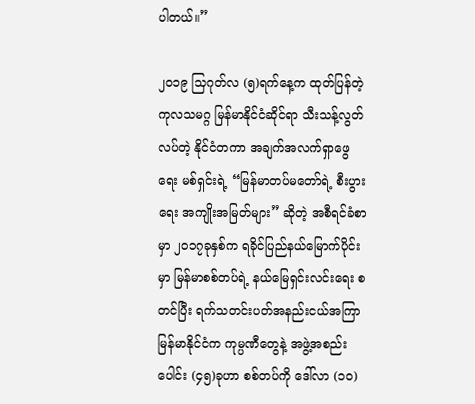ပါတယ်။”

၂၀၁၉ သြဂုတ်လ (၅)ရက်နေ့က ထုတ်ပြန်တဲ့ ကုလသမဂ္ဂ မြန်မာနိုင်ငံဆိုင်ရာ သီးသန့်လွတ်လပ်တဲ့ နိုင်ငံတကာ အချက်အလက်ရှာဖွေရေး မစ်ရှင်းရဲ့ “မြန်မာတပ်မတော်ရဲ့ စီးပွားရေး အကျိုးအမြတ်များ” ဆိုတဲ့ အစီရင်ခံစာမှာ ၂၀၁၇ခုနှစ်က ရခိုင်ပြည်နယ်မြောက်ပိုင်းမှာ မြန်မာစစ်တပ်ရဲ့ နယ်မြေရှင်းလင်းရေး စတင်ပြီး ရက်သတင်းပတ်အနည်းငယ်အကြာ မြန်မာနိုင်ငံက ကုမ္ပဏီတွေနဲ့ အဖွဲ့အစည်းပေါင်း (၄၅)ခုဟာ စစ်တပ်ကို ဒေါ်လာ (၁၀)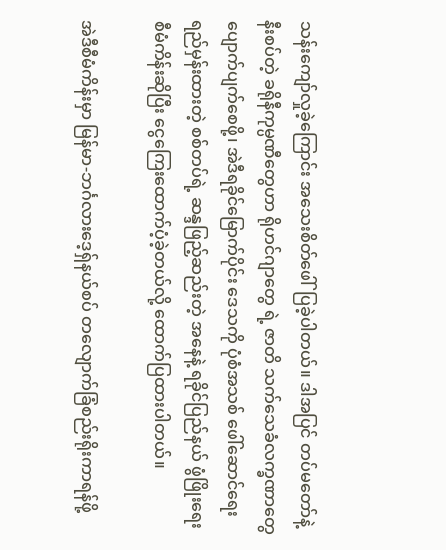သန်းကျော်လှုခဲ့ကြောင်း အသေးစိတ်ဖေါ်ပြခဲ့ပါတယ်။ ဒါအပြင် တပ်မတော်နဲ့ နီးစပ်တဲ့ ခရိုနီကုမ္ပဏီတွေဟာ ရိုဟင်ဂျာတွေ ရဲ့ ဇာတိ သက်သေခံလက္ခဏာတွေ ပျောက်ပျက်စေဖို့၊ အဲဒီရခိုင်မြောက်ပိုင်း ဒေသကို ပုံစံအသစ် ဖေါ်ဆောင်ရေး ရည်မှန်းထားတဲ့ စစ်တပ်ရဲ့ ဆန္ဒဖြည့်ဆည်းတဲ့ အနေနဲ့ ရခိုင်ပြည်နယ် ဖွံဖြိုးရေးစီမံကိန်းဆိုပြီး ငွေကြေးထောက်ပံ့ခဲ့တယ်လို့ ထောက်ပြထားပါတယ်။

အဲဒီစီမံကိန်းမှာ မြန်မာ-ဘင်္ဂလားဒေ့ရှ်နယ်စပ် တလျောက်ခြံစည်းရိုးကာရန်ဖို့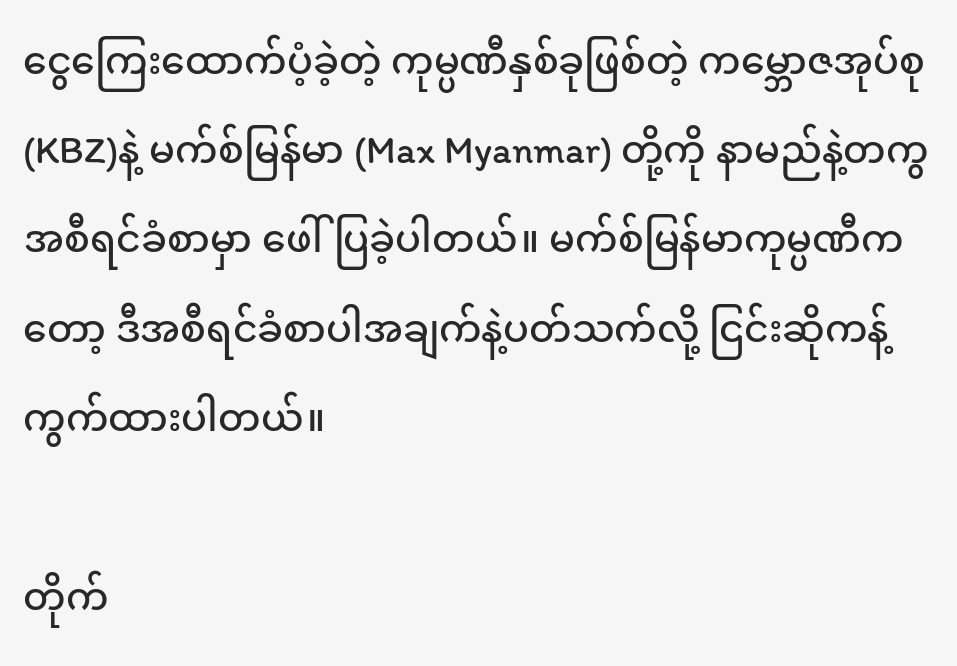ငွေကြေးထောက်ပံ့ခဲ့တဲ့ ကုမ္ပဏီနှစ်ခုဖြစ်တဲ့ ကမ္ဘောဇအုပ်စု (KBZ)နဲ့ မက်စ်မြန်မာ (Max Myanmar) တို့ကို နာမည်နဲ့တကွ အစီရင်ခံစာမှာ ဖေါ်ပြခဲ့ပါတယ်။ မက်စ်မြန်မာကုမ္ပဏီကတော့ ဒီအစီရင်ခံစာပါအချက်နဲ့ပတ်သက်လို့ ငြင်းဆိုကန့်ကွက်ထားပါတယ်။

တိုက်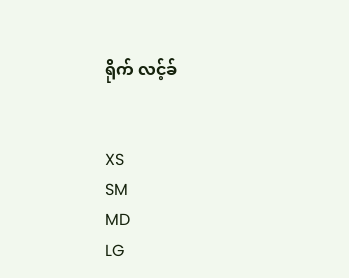ရိုက် လင့်ခ်


XS
SM
MD
LG